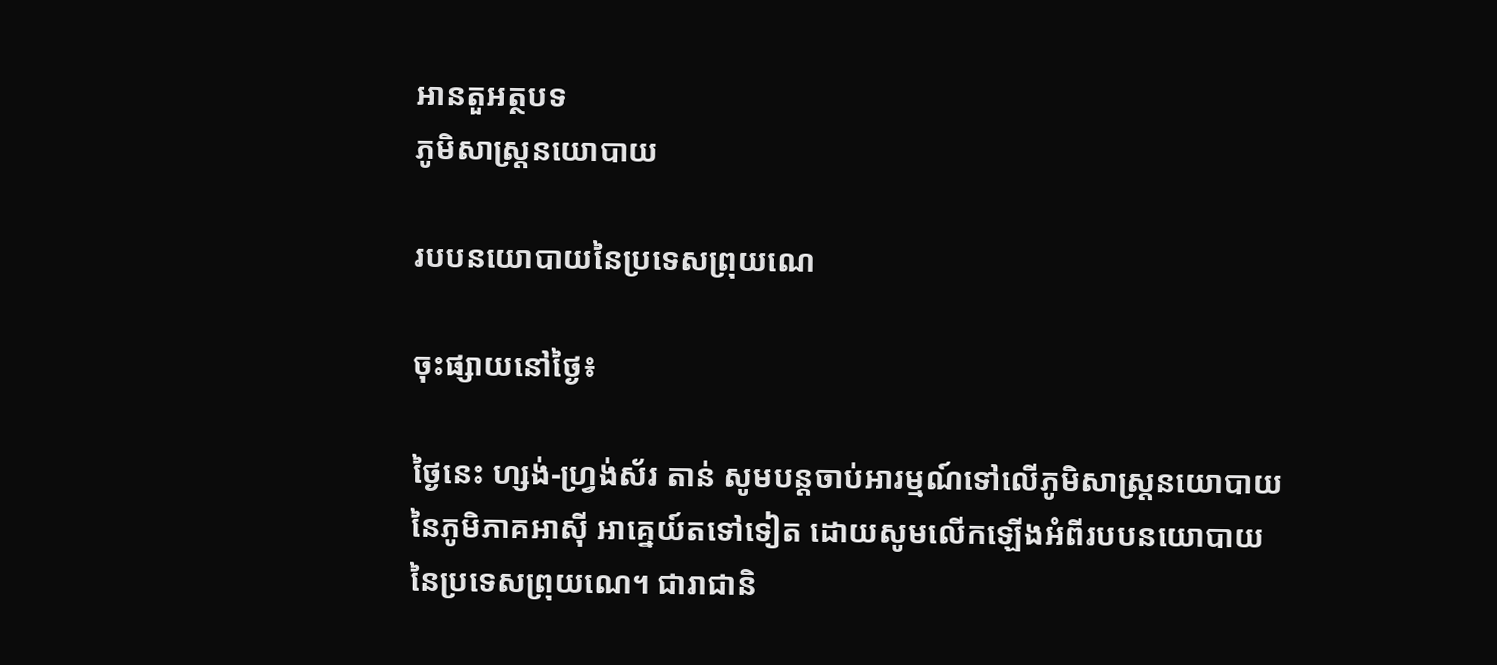អានតួអត្ថបទ
ភូមិសាស្រ្តនយោបាយ

របបនយោបាយនៃប្រទេសព្រុយណេ

ចុះផ្សាយនៅថ្ងៃ៖

ថ្ងៃនេះ ហ្សង់-ហ្វ្រង់ស័រ តាន់ សូមបន្តចាប់អារម្មណ៍ទៅលើភូមិសាស្ត្រនយោបាយនៃភូមិភាគអាស៊ី អាគ្នេយ៍តទៅទៀត ដោយសូមលើកឡើងអំពីរបបនយោបាយនៃប្រទេសព្រុយណេ។ ជារាជានិ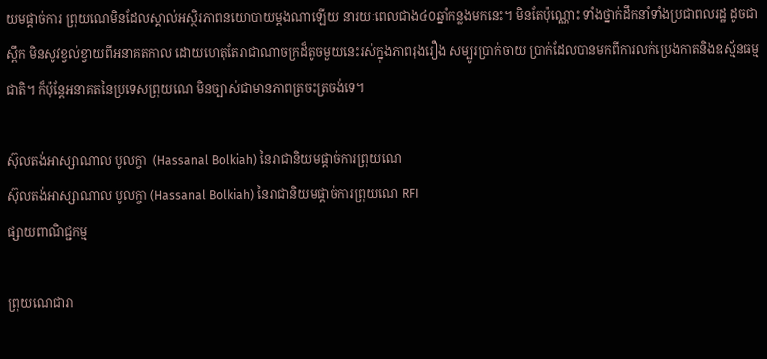យមផ្តាច់ការ ព្រុយណេមិនដែលស្គាល់អស្ថិរភាពនយោបាយម្តងណាឡើយ នារយៈពេលជាង៤០ឆ្នាំកន្លងមកនេះ។ មិនតែប៉ុណ្ណោះ ទាំងថ្នាក់ដឹកនាំទាំងប្រជាពលរដ្ឋ ដូចជាស្ពឹក មិនសូវខ្វល់ខ្វាយពីអនាគតកាល ដោយហេតុតែរាជាណាចក្រដ៏តូចមួយនេះរស់ក្នុងភាពរុងរឿង សម្បូរប្រាក់ចាយ បា្រក់ដែលបានមកពីការលក់ប្រេងកាតនិងឧស្ម័នធម្មជាតិ។ ក៏ប៉ុន្តែអនាគតនៃប្រទេសព្រុយណេ មិនច្បាស់ជាមានភាពត្រចះត្រចង់ទេ។

ស៊ុលតង់អាស្សាណាល បូលក្ចា  (Hassanal Bolkiah) នៃរាជានិយមផ្តាច់ការព្រុយណេ
ស៊ុលតង់អាស្សាណាល បូលក្ចា (Hassanal Bolkiah) នៃរាជានិយមផ្តាច់ការព្រុយណេ RFI
ផ្សាយពាណិជ្ជកម្ម

ព្រុយណេជារា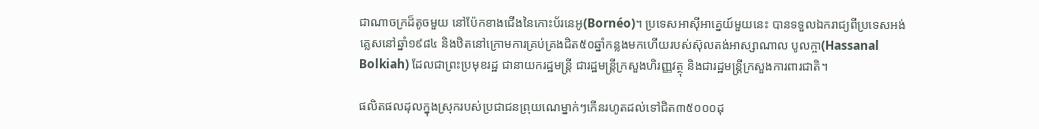ជាណាចក្រដ៏តូចមួយ នៅប៉ែកខាងជើងនៃកោះប័រនេអូ(Bornéo)។ ប្រទេសអាស៊ីអាគ្នេយ៍មួយនេះ បានទទួលឯករាជ្យពីប្រទេសអង់គ្លេសនៅឆ្នាំ១៩៨៤ និងឋិតនៅក្រោមការគ្រប់គ្រងជិត៥០ឆ្នាំកន្លងមកហើយរបស់ស៊ុលតង់អាស្សាណាល បូលក្ចា(Hassanal Bolkiah) ដែលជាព្រះប្រមុខរដ្ឋ ជានាយករដ្ឋមន្ត្រី ជារដ្ឋមន្ត្រីក្រសួងហិរញ្ញវត្ថុ និងជារដ្ឋមន្ត្រីក្រសួងការពារជាតិ។

ផលិតផលដុលក្នុងស្រុករបស់ប្រជាជនព្រុយណេម្នាក់ៗកើនរហូតដល់ទៅជិត៣៥០០០ដុ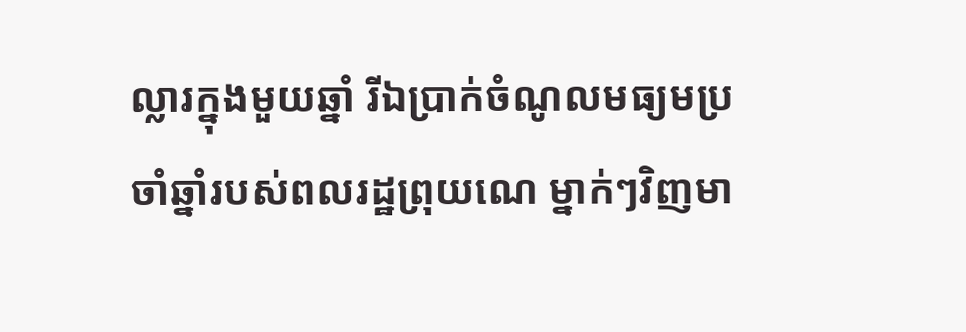ល្លារក្នុងមួយឆ្នាំ រីឯប្រាក់ចំណូលមធ្យមប្រចាំឆ្នាំរបស់ពលរដ្ឋព្រុយណេ ម្នាក់ៗវិញមា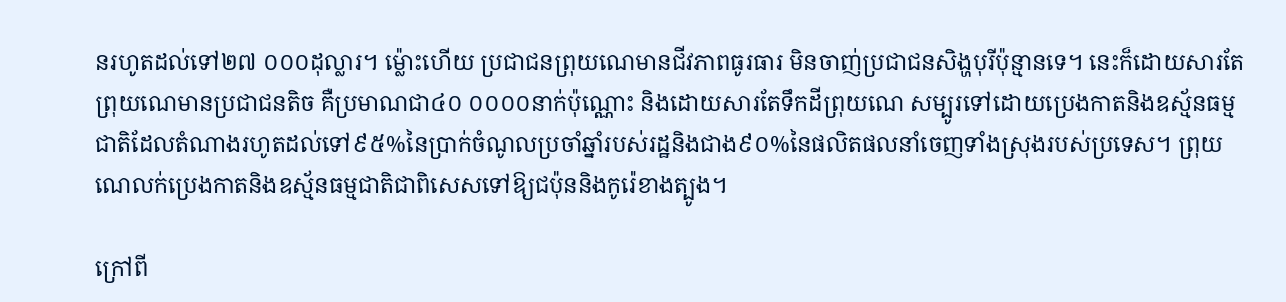នរហូតដល់ទៅ២៧ ០០០ដុល្លារ។ ម្ល៉ោះហើយ ប្រជាជនព្រុយណេមានជីវភាពធូរធារ មិនចាញ់ប្រជាជនសិង្ហបុរីប៉ុន្មានទេ។ នេះក៏ដោយសារតែព្រុយណេមានប្រជាជនតិច គឺប្រមាណជា៤០ ០០០០នាក់ប៉ុណ្ណោះ និងដោយសារតែទឹកដីព្រុយណេ សម្បូរទៅដោយប្រេងកាតនិងឧស្ម័នធម្មជាតិដែលតំណាងរហូតដល់ទៅ៩៥%នៃប្រាក់ចំណូលប្រចាំឆ្នាំរបស់រដ្ឋនិងជាង៩០%នៃផលិតផលនាំចេញទាំងស្រុងរបស់ប្រទេស។ ព្រុយណេលក់ប្រេងកាតនិងឧស្ម័នធម្មជាតិជាពិសេសទៅឱ្យជប៉ុននិងកូរ៉េខាងត្បូង។

ក្រៅពី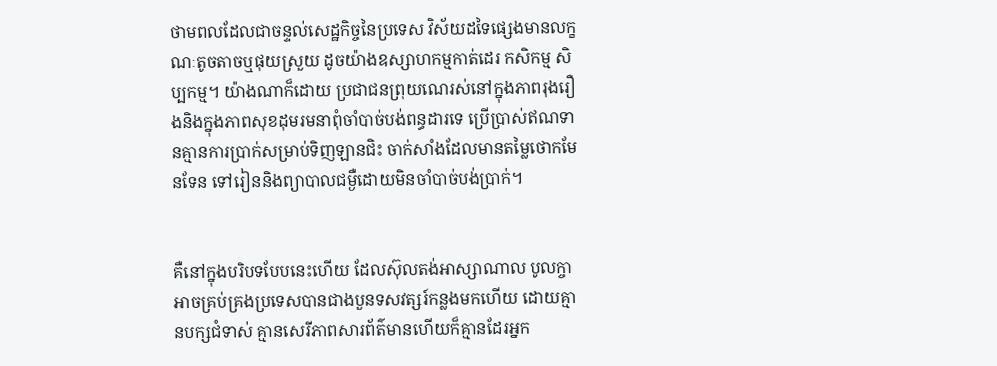ថាមពលដែលជាចន្ទល់សេដ្ឋកិច្ចនៃប្រទេស វិស័យដទៃផ្សេងមានលក្ខណៈតូចតាចឬផុយស្រួយ ដូចយ៉ាងឧស្សាហកម្មកាត់ដេរ កសិកម្ម សិប្បកម្ម។ យ៉ាងណាក៏ដោយ ប្រជាជនព្រុយណេរស់នៅក្នុងភាពរុងរឿងនិងក្នុងភាពសុខដុមរមនាពុំចាំបាច់បង់ពន្ធដារទេ ប្រើបា្រស់ឥណទានគ្មានការប្រាក់សម្រាប់ទិញឡានជិះ ចាក់សាំងដែលមានតម្លៃថោកមែនទែន ទៅរៀននិងព្យាបាលជម្ងឺដោយមិនចាំបាច់បង់ប្រាក់។


គឺនៅក្នុងបរិបទបែបនេះហើយ ដែលស៊ុលតង់អាស្សាណាល បូលក្ចាអាចគ្រប់គ្រងប្រទេសបានជាងបួនទសវត្សរ៍កន្លងមកហើយ ដោយគ្មានបក្សជំទាស់ គ្មានសេរីភាពសារព័ត៌មានហើយក៏គ្មានដែរអ្នក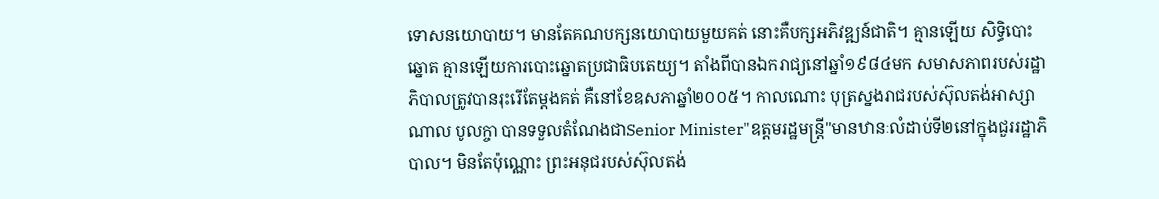ទោសនយោបាយ។ មានតែគណបក្សនយោបាយមួយគត់ នោះគឺបក្សអភិវឌ្ឍន៍ជាតិ។ គ្មានឡើយ សិទ្ធិបោះឆ្នោត គ្មានឡើយការបោះឆ្នោតប្រជាធិបតេយ្យ។ តាំងពីបានឯករាជ្យនៅឆ្នាំ១៩៨៤មក សមាសភាពរបស់រដ្ឋាភិបាលត្រូវបានរុះរើតែម្តងគត់ គឺនៅខែឧសភាឆ្នាំ២០០៥។ កាលណោះ បុត្រស្នងរាជរបស់ស៊ុលតង់អាស្សាណាល បូលក្ចា បានទទួលតំណែងជាSenior Minister"ឧត្តមរដ្ឋមន្រ្តី"មានឋានៈលំដាប់ទី២នៅក្នុងជួររដ្ឋាភិបាល។ មិនតែប៉ុណ្ណោះ ព្រះអនុជរបស់ស៊ុលតង់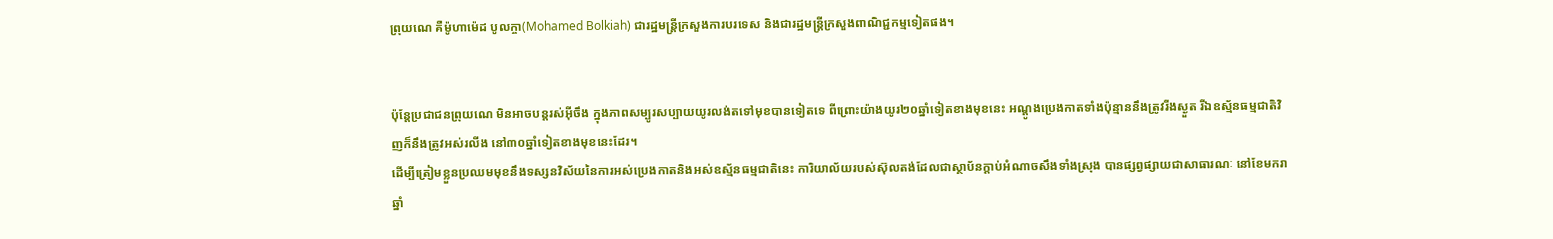ព្រុយណេ គឺម៉ូហាម៉េដ បូលក្ចា(Mohamed Bolkiah) ជារដ្ឋមន្រ្តីក្រសួងការបរទេស និងជារដ្ឋមន្ត្រីក្រសួងពាណិជ្ជកម្មទៀតផង។


ប៉ុន្តែប្រជាជនព្រុយណេ មិនអាចបន្តរស់អ៊ីចឹង ក្នុងភាពសម្បូរសប្បាយយូរលង់តទៅមុខបានទៀតទេ ពីព្រោះយ៉ាងយូរ២០ឆ្នាំទៀតខាងមុខនេះ អណ្តូងប្រេងកាតទាំងប៉ុន្មាននឹងត្រូវរីងស្ងួត រីឯឧស្ម័នធម្មជាតិវិញក៏នឹងត្រូវអស់រលីង នៅ៣០ឆ្នាំទៀតខាងមុខនេះដែរ។
ដើម្បីត្រៀមខ្លួនប្រឈមមុខនឹងទស្សនវិស័យនៃការអស់ប្រេងកាតនិងអស់ឧស័្មនធម្មជាតិនេះ ការិយាល័យរបស់ស៊ុលតង់ដែលជាស្ថាប័នក្តាប់អំណាចសឹងទាំងស្រុង បានផ្សព្វផ្សាយជាសាធារណៈ នៅខែមករាឆ្នាំ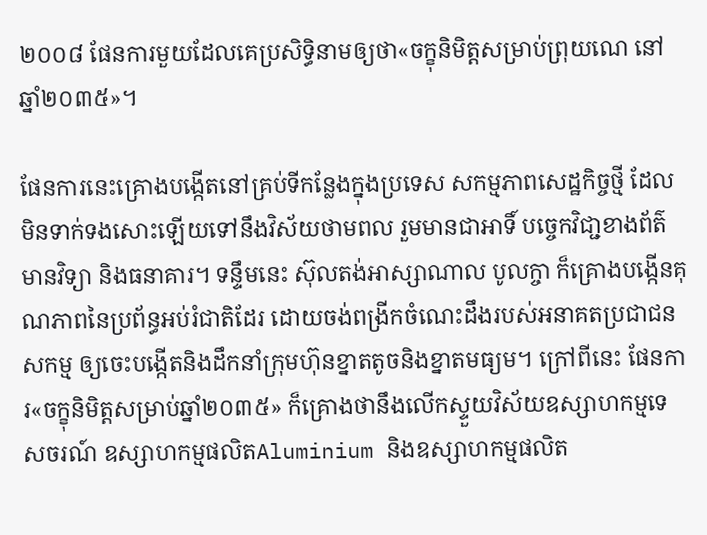២០០៨ ផែនការមួយដែលគេប្រសិទ្ធិនាមឲ្យថា«ចក្ខុនិមិត្តសម្រាប់ព្រុយណេ នៅឆ្នាំ២០៣៥»។

ផែនការនេះគ្រោងបង្កើតនៅគ្រប់ទីកន្លែងក្នុងប្រទេស សកម្មភាពសេដ្ឋកិច្ចថ្មី ដែលមិនទាក់ទងសោះឡើយទៅនឹងវិស័យថាមពល រួមមានជាអាទិ៍ បច្ចេកវិជា្ជខាងព័ត៌មានវិទ្យា និងធនាគារ។ ទន្ទឹមនេះ ស៊ុលតង់អាស្សាណាល បូលក្ចា ក៏គ្រោងបង្កើនគុណភាពនៃប្រព័ន្ធអប់រំជាតិដែរ ដោយចង់ពង្រីកចំណេះដឹងរបស់អនាគតប្រជាជនសកម្ម ឲ្យចេះបង្កើតនិងដឹកនាំក្រុមហ៊ុនខ្នាតតូចនិងខ្នាតមធ្យម។ ក្រៅពីនេះ ផែនការ«ចក្ខុនិមិត្តសម្រាប់ឆ្នាំ២០៣៥» ក៏គ្រោងថានឹងលើកស្ទួយវិស័យឧស្សាហកម្មទេសចរណ៍ ឧស្សាហកម្មផលិតAluminium និងឧស្សាហកម្មផលិត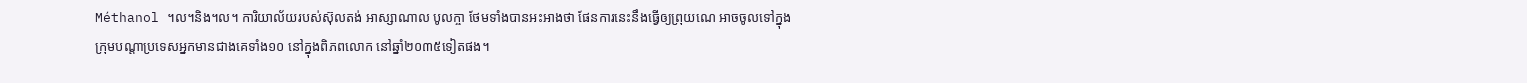Méthanol ។ល។និង។ល។ ការិយាល័យរបស់ស៊ុលតង់ អាស្សាណាល បូលក្ចា ថែមទាំងបានអះអាងថា ផែនការនេះនឹងធ្វើឲ្យព្រុយណេ អាចចូលទៅក្នុងក្រុមបណ្តាប្រទេសអ្នកមានជាងគេទាំង១០ នៅក្នុងពិភពលោក នៅឆ្នាំ២០៣៥ទៀតផង។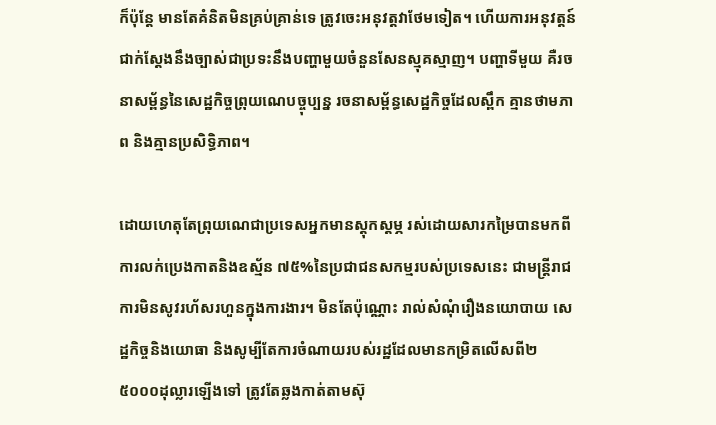ក៏ប៉ុន្តែ មានតែគំនិតមិនគ្រប់គ្រាន់ទេ ត្រូវចេះអនុវត្តវាថែមទៀត។ ហើយការអនុវត្តន៍ជាក់ស្តែងនឹងច្បាស់ជាប្រទះនឹងបញ្ហាមួយចំនួនសែនស្មុគស្មាញ។ បញ្ហាទីមួយ គឺរចនាសម្ព័ន្ធនៃសេដ្ឋកិច្ចព្រុយណេបច្ចុប្បន្ន រចនាសម្ព័ន្ធសេដ្ឋកិច្ចដែលស្ពឹក គ្មានថាមភាព និងគ្មានប្រសិទ្ធិភាព។

ដោយហេតុតែព្រុយណេជាប្រទេសអ្នកមានស្តុកស្តម្ភ រស់ដោយសារកម្រៃបានមកពីការលក់ប្រេងកាតនិងឧស្ម័ន ៧៥%នៃប្រជាជនសកម្មរបស់ប្រទេសនេះ ជាមន្ត្រីរាជការមិនសូវរហ័សរហួនក្នុងការងារ។ មិនតែប៉ុណ្ណោះ រាល់សំណុំរឿងនយោបាយ សេដ្ឋកិច្ចនិងយោធា និងសូម្បីតែការចំណាយរបស់រដ្ឋដែលមានកម្រិតលើសពី២ ៥០០០ដុល្លារឡើងទៅ ត្រូវតែឆ្លងកាត់តាមស៊ុ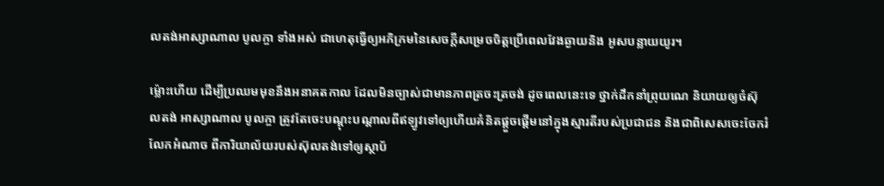លតង់អាស្សាណាល បូលក្ចា ទាំងអស់ ជាហេតុធ្វើឲ្យអភិក្រមនៃសេចក្តីសម្រេចចិត្តប្រើពេលវែងឆ្ងាយនិង អូសបន្លាយយូរ។

ម៉្លោះហើយ ដើម្បីប្រឈមមុខនឹងអនាគតកាល ដែលមិនច្បាស់ជាមានភាពត្រចះត្រចង់ ដូចពេលនេះទេ ថ្នាក់ដឹកនាំព្រុយណេ និយាយឲ្យចំស៊ុលតង់ អាស្សាណាល បូលក្ចា ត្រូវតែចេះបណ្តុះបណ្តាលពីឥឡូវទៅឲ្យហើយគំនិតផ្តួចផ្តើមនៅក្នុងស្មារតីរបស់ប្រជាជន និងជាពិសេសចេះចែករំលែកអំណាច ពីការិយាល័យរបស់ស៊ុលតង់ទៅឲ្យស្ថាប័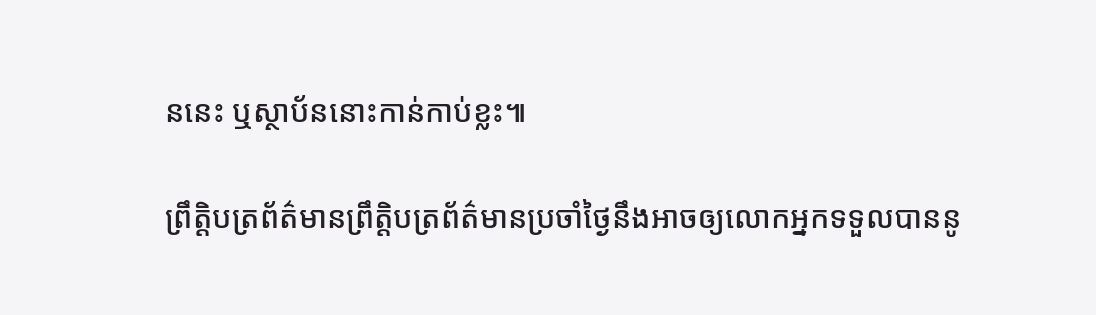ននេះ ឬស្ថាប័ននោះកាន់កាប់ខ្លះ៕

ព្រឹត្តិបត្រព័ត៌មានព្រឹត្តិបត្រព័ត៌មានប្រចាំថ្ងៃនឹងអាចឲ្យលោកអ្នកទទួលបាននូ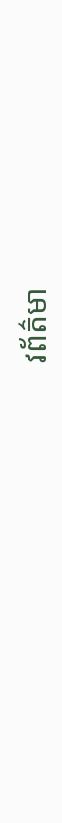វព័ត៌មា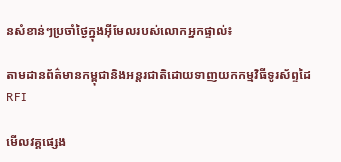នសំខាន់ៗប្រចាំថ្ងៃក្នុងអ៊ីមែលរបស់លោកអ្នកផ្ទាល់៖

តាមដានព័ត៌មានកម្ពុជានិងអន្តរជាតិដោយទាញយកកម្មវិធីទូរស័ព្ទដៃ RFI

មើលវគ្គផ្សេង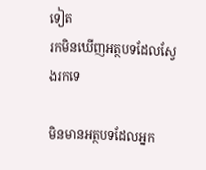ទៀត
រកមិនឃើញអត្ថបទដែលស្វែងរកទេ

មិនមានអត្ថបទដែលអ្នក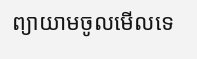ព្យាយាមចូលមើលទេ